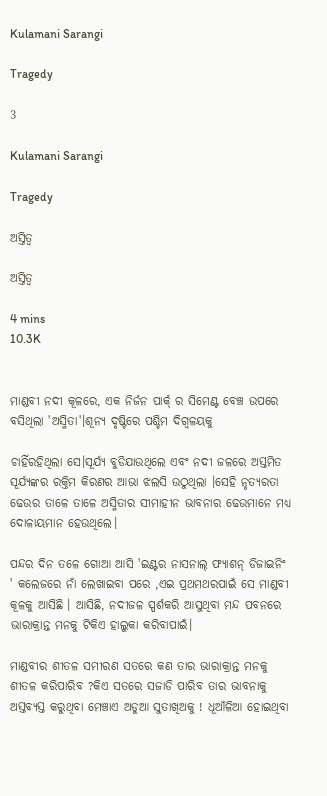Kulamani Sarangi

Tragedy

3

Kulamani Sarangi

Tragedy

ଅସ୍ତିତ୍ଵ

ଅସ୍ତିତ୍ଵ

4 mins
10.3K


ମାଣ୍ଡବୀ ନଦୀ କୂଳରେ, ଏକ ନିର୍ଜନ ପାର୍କ୍ ର ସିମେଣ୍ଟ ବେଞ୍ଚ ଉପରେ ବସିଥିଲା 'ଅସ୍ମିତା'।ଶୂନ୍ୟ ଦୃଷ୍ଟିରେ ପଶ୍ଚିମ ଦିଗ୍ବଳୟକୁ

ଚାହିଁରହିଥିଲା ସେ।ସୂର୍ଯ୍ୟ ବୁଡିଯାଉଥିଲେ ଏବଂ ନଦୀ ଜଳରେ ଅସ୍ତମିତ ସୂର୍ଯ୍ୟଙ୍କର ରକ୍ତିମ କିରଣର ଆଭା ଝଲସି ଉଠୁଥିଲା ।ସେହି ନୃତ୍ୟରତା ଢେଉର ତାଳେ ତାଳେ ଅସ୍ମିତାର ସୀମାହୀନ ଭାବନାର ଢେଉମାନେ ମଧ୍ୟ ଦୋଳାୟମାନ ହେଉଥିଲେ।

ପନ୍ଦର ଦିନ ତଳେ ଗୋଆ ଆସି 'ଇଣ୍ଟର ନାସନାଲ୍ ଫ୍ୟାଶନ୍ ଡିଜାଇନିଂ ' କଲେଜରେ ନାଁ ଲେଖାଇବା ପରେ ,ଏଇ ପ୍ରଥମଥରପାଇଁ ସେ ମାଣ୍ଡବୀ କୂଳକୁ ଆସିଛି । ଆସିଛି, ନଦୀଜଳ ସ୍ପର୍ଶକରି ଆସୁଥିବା ମନ୍ଦ ପବନରେ ଭାରାକ୍ରାନ୍ତ ମନକୁ ଟିକିଏ ହାଲୁକା କରିବାପାଇଁ।

ମାଣ୍ଡବୀର ଶୀତଳ ସମୀରଣ ସତରେ କଣ ତାର ଭାରାକ୍ରାନ୍ତ ମନକୁ ଶୀତଳ କରିପାରିବ ?କିଏ ସତରେ ସଜାଡି ପାରିବ ତାର ଭାବନାକୁ ଅସ୍ତବ୍ଯସ୍ତ କରୁଥିବା ମେଞ୍ଚାଏ ଅଡୁଆ ସୁତାଖିଅକୁ ! ଧୂଆଁଳିଆ ହୋଇଥିବା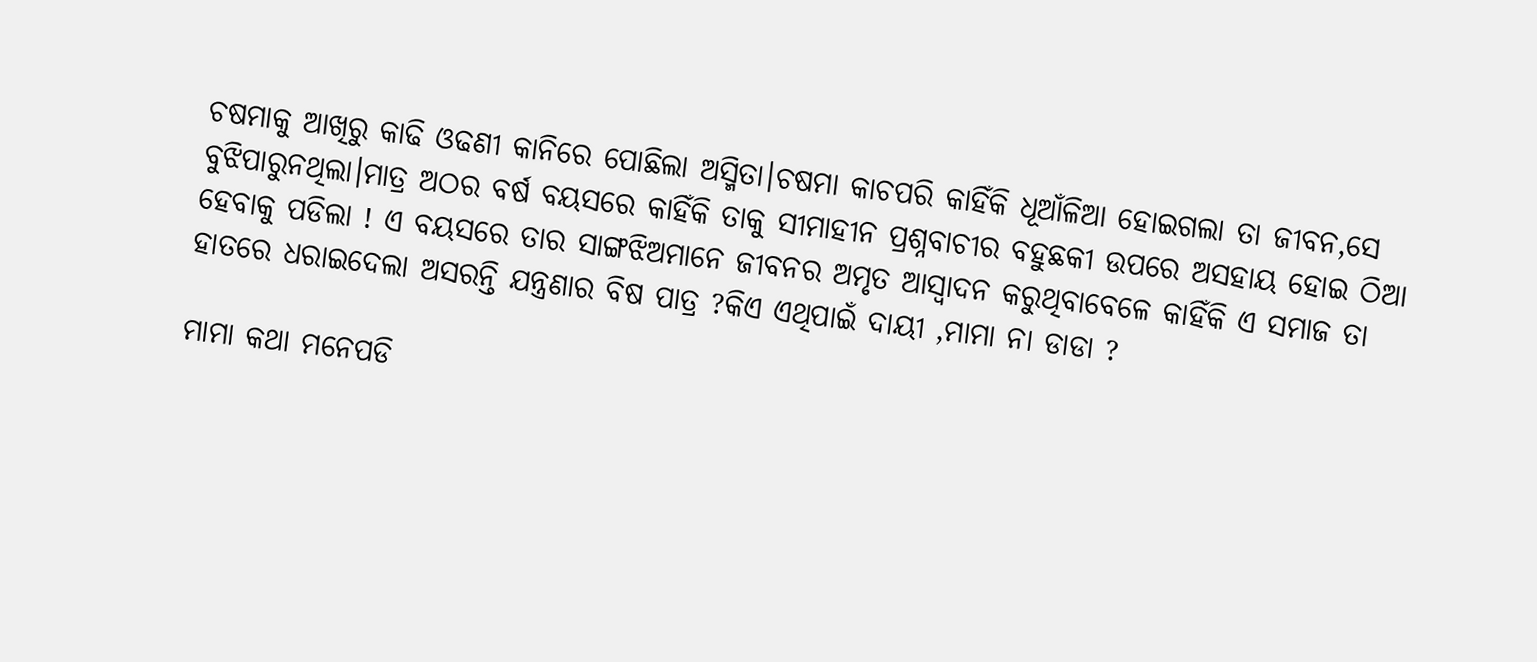ଚଷମାକୁ ଆଖିରୁ କାଢି ଓଢଣୀ କାନିରେ ପୋଛିଲା ଅସ୍ମିତା।ଚଷମା କାଚପରି କାହିଁକି ଧୂଆଁଳିଆ ହୋଇଗଲା ତା ଜୀବନ,ସେ ବୁଝିପାରୁନଥିଲା।ମାତ୍ର ଅଠର ବର୍ଷ ବୟସରେ କାହିଁକି ତାକୁ ସୀମାହୀନ ପ୍ରଶ୍ନବାଚୀର ବହୁଛକୀ ଉପରେ ଅସହାୟ ହୋଇ ଠିଆ ହେବାକୁ ପଡିଲା ! ଏ ବୟସରେ ତାର ସାଙ୍ଗଝିଅମାନେ ଜୀବନର ଅମୃତ ଆସ୍ୱାଦନ କରୁଥିବାବେଳେ କାହିଁକି ଏ ସମାଜ ତା ହାତରେ ଧରାଇଦେଲା ଅସରନ୍ତି ଯନ୍ତ୍ରଣାର ବିଷ ପାତ୍ର ?କିଏ ଏଥିପାଇଁ ଦାୟୀ ,ମାମା ନା ଡାଡା ?

ମାମା କଥା ମନେପଡି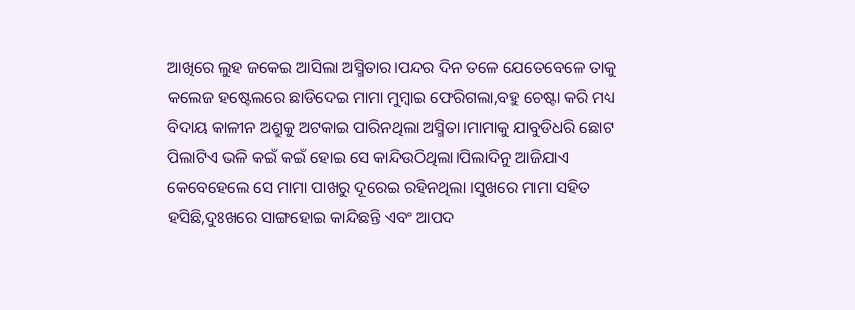ଆଖିରେ ଲୁହ ଜକେଇ ଆସିଲା ଅସ୍ମିତାର।ପନ୍ଦର ଦିନ ତଳେ ଯେତେବେଳେ ତାକୁ କଲେଜ ହଷ୍ଟେଲରେ ଛାଡିଦେଇ ମାମା ମୁମ୍ବାଇ ଫେରିଗଲା,ବହୁ ଚେଷ୍ଟା କରି ମଧ୍ୟ ବିଦାୟ କାଳୀନ ଅଶ୍ରୁକୁ ଅଟକାଇ ପାରିନଥିଲା ଅସ୍ମିତା।ମାମାକୁ ଯାବୁଡିଧରି ଛୋଟ ପିଲାଟିଏ ଭଳି କଇଁ କଇଁ ହୋଇ ସେ କାନ୍ଦିଉଠିଥିଲା।ପିଲାଦିନୁ ଆଜିଯାଏ କେବେହେଲେ ସେ ମାମା ପାଖରୁ ଦୂରେଇ ରହିନଥିଲା ।ସୁଖରେ ମାମା ସହିତ ହସିଛି,ଦୁଃଖରେ ସାଙ୍ଗହୋଇ କାନ୍ଦିଛନ୍ତି ଏବଂ ଆପଦ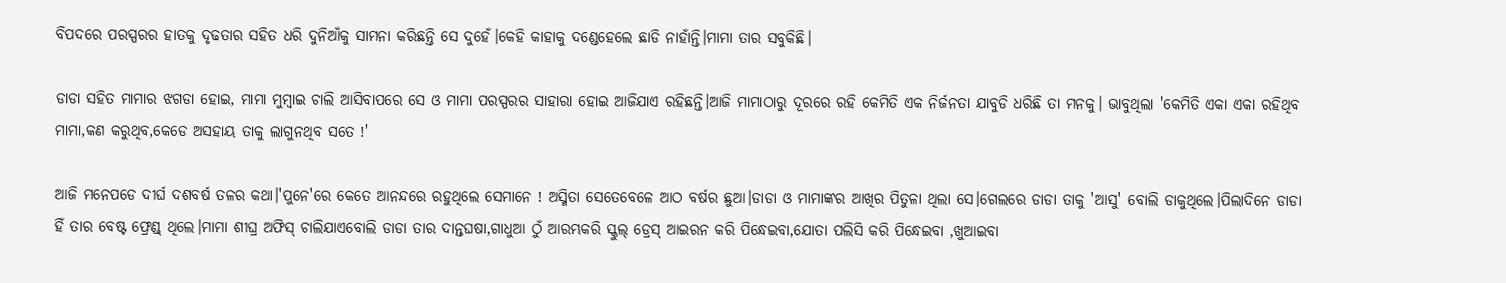ବିପଦରେ ପରସ୍ପରର ହାତକୁ ଦୃଢତାର ସହିତ ଧରି ଦୁନିଆଁକୁ ସାମନା କରିଛନ୍ତି ସେ ଦୁହେଁ।କେହି କାହାକୁ ଦଣ୍ଡେହେଲେ ଛାଡି ନାହାଁନ୍ତି।ମାମା ତାର ସବୁକିଛି।

ଡାଡା ସହିତ ମାମାର ଝଗଡା ହୋଇ, ମାମା ମୁମ୍ବାଇ ଚାଲି ଆସିବାପରେ ସେ ଓ ମାମା ପରସ୍ପରର ସାହାରା ହୋଇ ଆଜିଯାଏ ରହିଛନ୍ତି।ଆଜି ମାମାଠାରୁ ଦୂରରେ ରହି କେମିତି ଏକ ନିର୍ଜନତା ଯାବୁଡି ଧରିଛି ତା ମନକୁ। ଭାବୁଥିଲା 'କେମିତି ଏକା ଏକା ରହିଥିବ ମାମା,କଣ କରୁଥିବ,କେଡେ ଅସହାୟ ତାକୁ ଲାଗୁନଥିବ ସତେ !'

ଆଜି ମନେପଡେ ଦୀର୍ଘ ଦଶବର୍ଷ ତଳର କଥା।'ପୁନେ'ରେ କେତେ ଆନନ୍ଦରେ ରହୁଥିଲେ ସେମାନେ ! ଅସ୍ମିତା ସେତେବେଳେ ଆଠ ବର୍ଷର ଛୁଆ।ଡାଡା ଓ ମାମାଙ୍କର ଆଖିର ପିତୁଳା ଥିଲା ସେ।ଗେଲରେ ଡାଡା ତାକୁ 'ଆସୁ' ବୋଲି ଡାକୁଥିଲେ।ପିଲାଦିନେ ଡାଡା ହିଁ ତାର ବେଷ୍ଟ ଫ୍ରେଣ୍ଡ୍ ଥିଲେ।ମାମା ଶୀଘ୍ର ଅଫିସ୍ ଚାଲିଯାଏବୋଲି ଡାଡା ତାର ଦାନ୍ତଘଷା,ଗାଧୁଆ ଠୁଁ ଆରମ୍ଭକରି ସ୍କୁଲ୍ ଡ୍ରେସ୍ ଆଇରନ କରି ପିନ୍ଧେଇବା,ଯୋତା ପଲିସି କରି ପିନ୍ଧେଇବା ,ଖୁଆଇବା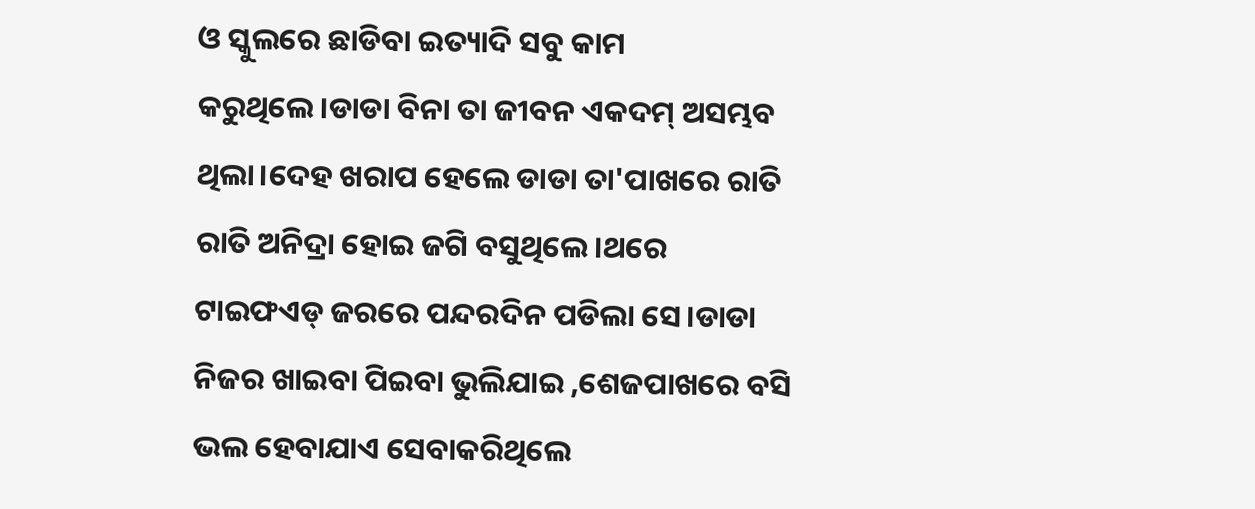ଓ ସ୍କୁଲରେ ଛାଡିବା ଇତ୍ୟାଦି ସବୁ କାମ କରୁଥିଲେ।ଡାଡା ବିନା ତା ଜୀବନ ଏକଦମ୍ ଅସମ୍ଭବ ଥିଲା।ଦେହ ଖରାପ ହେଲେ ଡାଡା ତା'ପାଖରେ ରାତି ରାତି ଅନିଦ୍ରା ହୋଇ ଜଗି ବସୁଥିଲେ।ଥରେ ଟାଇଫଏଡ୍ ଜରରେ ପନ୍ଦରଦିନ ପଡିଲା ସେ।ଡାଡା ନିଜର ଖାଇବା ପିଇବା ଭୁଲିଯାଇ ,ଶେଜପାଖରେ ବସି ଭଲ ହେବାଯାଏ ସେବାକରିଥିଲେ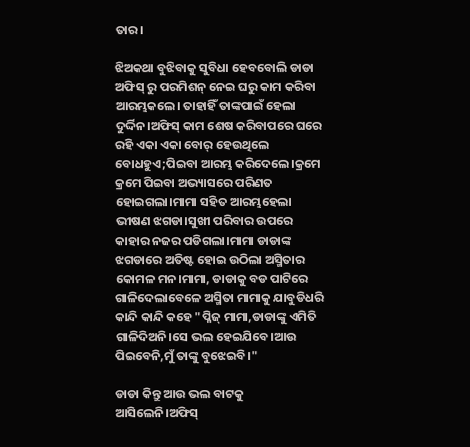ତାର।

ଝିଅକଥା ବୁଝିବାକୁ ସୁବିଧା ହେବବୋଲି ଡାଡା ଅଫିସ୍ ରୁ ପରମିଶନ୍ ନେଇ ଘରୁ କାମ କରିବା ଆରମ୍ଭକଲେ। ତାହାହିଁ ତାଙ୍କପାଇଁ ହେଲା ଦୁର୍ଦ୍ଦିନ।ଅଫିସ୍ କାମ ଶେଷ କରିବାପରେ ଘରେ ରହି ଏକା ଏକା ବୋର୍ ହେଉଥିଲେ ବୋଧହୁଏ;ପିଇବା ଆରମ୍ଭ କରିଦେଲେ।କ୍ରମେ କ୍ରମେ ପିଇବା ଅଭ୍ୟାସରେ ପରିଣତ ହୋଇଗଲା।ମାମା ସହିତ ଆରମ୍ଭହେଲା ଭୀଷଣ ଝଗଡା।ସୁଖୀ ପରିବାର ଉପରେ କାହାର ନଜର ପଡିଗଲା।ମାମା ଡାଡାଙ୍କ ଝଗଡାରେ ଅତିଷ୍ଟ ହୋଇ ଉଠିଲା ଅସ୍ମିତାର କୋମଳ ମନ।ମାମା, ଡାଡାକୁ ବଡ ପାଟିରେ ଗାଳିଦେଲାବେଳେ ଅସ୍ମିତା ମାମାକୁ ଯାବୁଡିଧରି କାନ୍ଦି କାନ୍ଦି କହେ "ପ୍ଳିଜ୍ ମାମା,ଡାଡାଙ୍କୁ ଏମିତି ଗାଳିଦିଅନି।ସେ ଭଲ ହେଇଯିବେ।ଆଉ ପିଇବେନି,ମୁଁ ତାଙ୍କୁ ବୁଝେଇବି।"

ଡାଡା କିନ୍ତୁ ଆଉ ଭଲ ବାଟକୁ ଆସିଲେନି।ଅଫିସ୍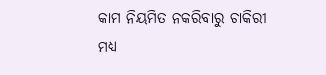କାମ ନିୟମିତ ନକରିବାରୁ ଚାକିରୀ ମଧ୍ୟ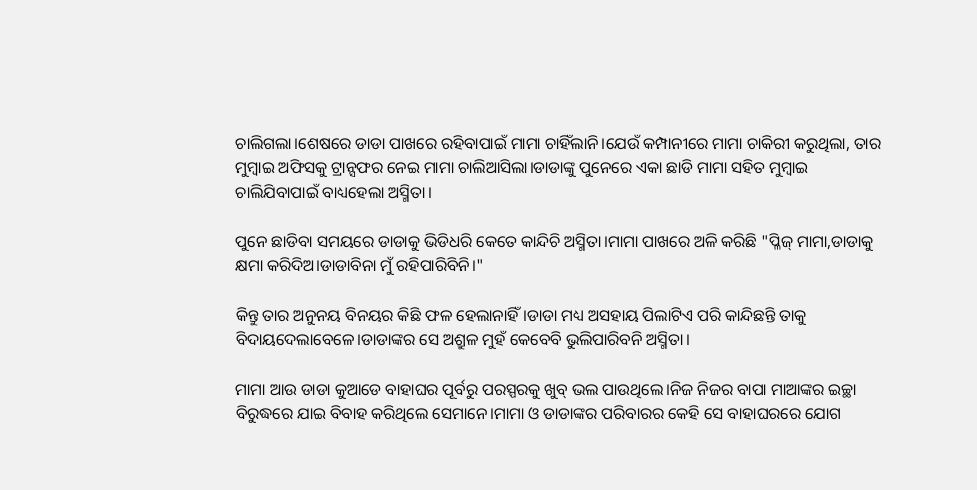ଚାଲିଗଲା।ଶେଷରେ ଡାଡା ପାଖରେ ରହିବାପାଇଁ ମାମା ଚାହିଁଲାନି।ଯେଉଁ କମ୍ପାନୀରେ ମାମା ଚାକିରୀ କରୁଥିଲା, ତାର ମୁମ୍ବାଇ ଅଫିସକୁ ଟ୍ରାନ୍ସଫର ନେଇ ମାମା ଚାଲିଆସିଲା।ଡାଡାଙ୍କୁ ପୁନେରେ ଏକା ଛାଡି ମାମା ସହିତ ମୁମ୍ବାଇ ଚାଲିଯିବାପାଇଁ ବାଧ୍ୟହେଲା ଅସ୍ମିତା।

ପୁନେ ଛାଡିବା ସମୟରେ ଡାଡାକୁ ଭିଡିଧରି କେତେ କାନ୍ଦିଚି ଅସ୍ମିତା।ମାମା ପାଖରେ ଅଳି କରିଛି "ପ୍ଳିଜ୍ ମାମା,ଡାଡାକୁ କ୍ଷମା କରିଦିଅ।ଡାଡାବିନା ମୁଁ ରହିପାରିବିନି।"

କିନ୍ତୁ ତାର ଅନୁନୟ ବିନୟର କିଛି ଫଳ ହେଲାନାହିଁ।ଡାଡା ମଧ୍ୟ ଅସହାୟ ପିଲାଟିଏ ପରି କାନ୍ଦିଛନ୍ତି ତାକୁ ବିଦାୟଦେଲାବେଳେ।ଡାଡାଙ୍କର ସେ ଅଶ୍ରୁଳ ମୁହଁ କେବେବି ଭୁଲିପାରିବନି ଅସ୍ମିତା।

ମାମା ଆଉ ଡାଡା କୁଆଡେ ବାହାଘର ପୂର୍ବରୁ ପରସ୍ପରକୁ ଖୁବ୍ ଭଲ ପାଉଥିଲେ।ନିଜ ନିଜର ବାପା ମାଆଙ୍କର ଇଚ୍ଛା ବିରୁଦ୍ଧରେ ଯାଇ ବିବାହ କରିଥିଲେ ସେମାନେ।ମାମା ଓ ଡାଡାଙ୍କର ପରିବାରର କେହି ସେ ବାହାଘରରେ ଯୋଗ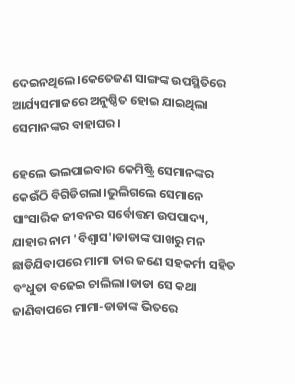ଦେଇନଥିଲେ।କେତେଜଣ ସାଙ୍ଗଙ୍କ ଉପସ୍ଥିତିରେ ଆର୍ଯ୍ୟସମାଜରେ ଅନୁଷ୍ଠିତ ହୋଇ ଯାଇଥିଲା ସେମାନଙ୍କର ବାହାଘର।

ହେଲେ ଭଲପାଇବାର କେମିଷ୍ଟ୍ରି ସେମାନଙ୍କର କେଉଁଠି ବିଗିଡିଗଲା।ଭୁଲିଗଲେ ସେମାନେ ସାଂସାରିକ ଜୀବନର ସର୍ବୋତ୍ତମ ଉପପାଦ୍ୟ, ଯାହାର ନାମ 'ବିଶ୍ଵାସ'।ଡାଡାଙ୍କ ପାଖରୁ ମନ ଛାଡିଯିବାପରେ ମାମା ତାର ଜଣେ ସହକର୍ମୀ ସହିତ ବଂଧୁତା ବଢେଇ ଚାଲିଲା।ଡାଡା ସେ କଥା ଜାଣିବାପରେ ମାମା-ଡାଡାଙ୍କ ଭିତରେ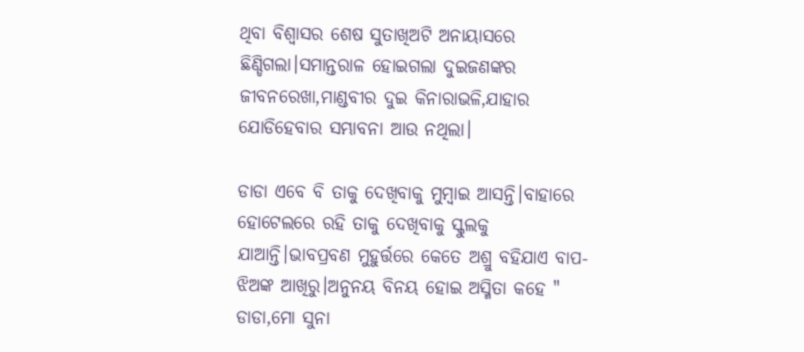ଥିବା ବିଶ୍ଵାସର ଶେଷ ସୁତାଖିଅଟି ଅନାୟାସରେ ଛିଣ୍ଡିଗଲା।ସମାନ୍ତରାଳ ହୋଇଗଲା ଦୁଇଜଣଙ୍କର ଜୀବନରେଖା,ମାଣ୍ଡବୀର ଦୁଇ କିନାରାଭଳି,ଯାହାର ଯୋଡିହେବାର ସମ୍ଭାବନା ଆଉ ନଥିଲା।

ଡାଡା ଏବେ ବି ତାକୁ ଦେଖିବାକୁ ମୁମ୍ବାଇ ଆସନ୍ତି।ବାହାରେ ହୋଟେଲରେ ରହି ତାକୁ ଦେଖିବାକୁ ସ୍କୁଲକୁ ଯାଆନ୍ତି।ଭାବପ୍ରବଣ ମୁହୁର୍ତ୍ତରେ କେତେ ଅଶ୍ରୁ ବହିଯାଏ ବାପ-ଝିଅଙ୍କ ଆଖିରୁ।ଅନୁନୟ ବିନୟ ହୋଇ ଅସ୍ମିତା କହେ " ଡାଡା,ମୋ ସୁନା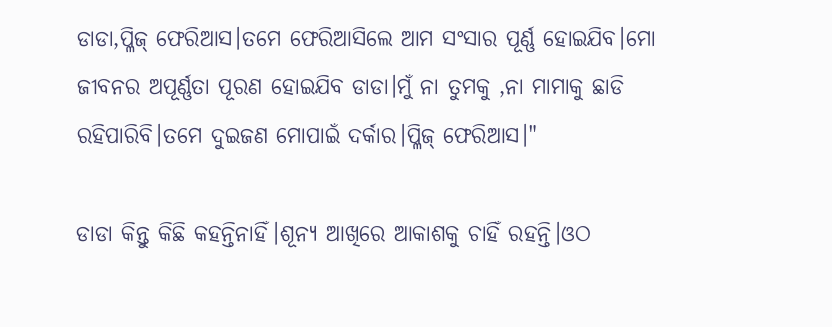ଡାଡା,ପ୍ଳିଜ୍ ଫେରିଆସ।ତମେ ଫେରିଆସିଲେ ଆମ ସଂସାର ପୂର୍ଣ୍ଣ ହୋଇଯିବ।ମୋ ଜୀବନର ଅପୂର୍ଣ୍ଣତା ପୂରଣ ହୋଇଯିବ ଡାଡା।ମୁଁ ନା ତୁମକୁ ,ନା ମାମାକୁ ଛାଡି ରହିପାରିବି।ତମେ ଦୁଇଜଣ ମୋପାଇଁ ଦର୍କାର।ପ୍ଳିଜ୍ ଫେରିଆସ।"

ଡାଡା କିନ୍ତୁ କିଛି କହନ୍ତିନାହିଁ।ଶୂନ୍ୟ ଆଖିରେ ଆକାଶକୁ ଚାହିଁ ରହନ୍ତି।ଓଠ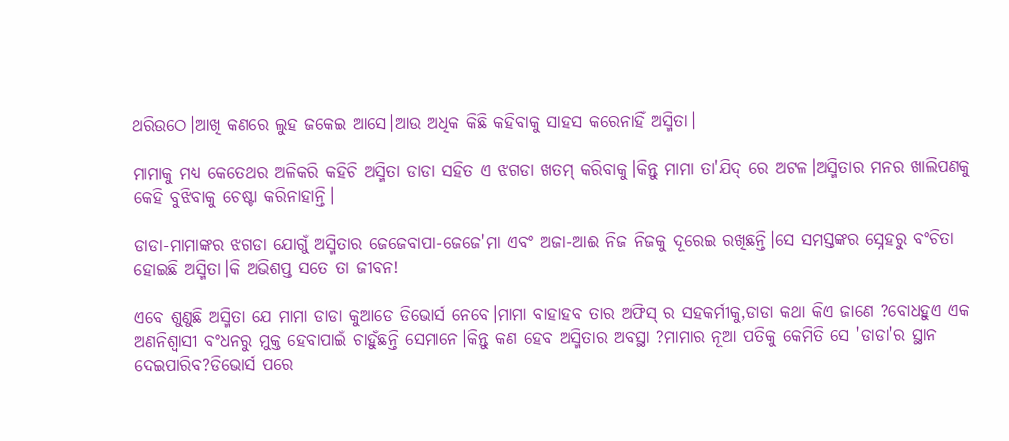ଥରିଉଠେ।ଆଖି କଣରେ ଲୁହ ଜକେଇ ଆସେ।ଆଉ ଅଧିକ କିଛି କହିବାକୁ ସାହସ କରେନାହିଁ ଅସ୍ମିତା।

ମାମାକୁ ମଧ୍ୟ କେତେଥର ଅଳିକରି କହିଚି ଅସ୍ମିତା ଡାଡା ସହିତ ଏ ଝଗଡା ଖତମ୍ କରିବାକୁ।କିନ୍ତୁ ମାମା ତା'ଯିଦ୍ ରେ ଅଟଳ।ଅସ୍ମିତାର ମନର ଖାଲିପଣକୁ କେହି ବୁଝିବାକୁ ଚେଷ୍ଟା କରିନାହାନ୍ତି।

ଡାଡା-ମାମାଙ୍କର ଝଗଡା ଯୋଗୁଁ ଅସ୍ମିତାର ଜେଜେବାପା-ଜେଜେ'ମା ଏବଂ ଅଜା-ଆଈ ନିଜ ନିଜକୁ ଦୂରେଇ ରଖିଛନ୍ତି।ସେ ସମସ୍ତଙ୍କର ସ୍ନେହରୁ ବଂଚିତା ହୋଇଛି ଅସ୍ମିତା।କି ଅଭିଶପ୍ତ ସତେ ତା ଜୀବନ!

ଏବେ ଶୁଣୁଛି ଅସ୍ମିତା ଯେ ମାମା ଡାଡା କୁଆଡେ ଡିଭୋର୍ସ ନେବେ।ମାମା ବାହାହବ ତାର ଅଫିସ୍ ର ସହକର୍ମୀକୁ,ଡାଡା କଥା କିଏ ଜାଣେ ?ବୋଧହୁଏ ଏକ ଅଣନିଶ୍ବାସୀ ବଂଧନରୁ ମୁକ୍ତ ହେବାପାଇଁ ଚାହୁଁଛନ୍ତି ସେମାନେ।କିନ୍ତୁ କଣ ହେବ ଅସ୍ମିତାର ଅବସ୍ଥା ?ମାମାର ନୂଆ ପତିକୁ କେମିତି ସେ 'ଡାଡା'ର ସ୍ଥାନ ଦେଇପାରିବ?ଡିଭୋର୍ସ ପରେ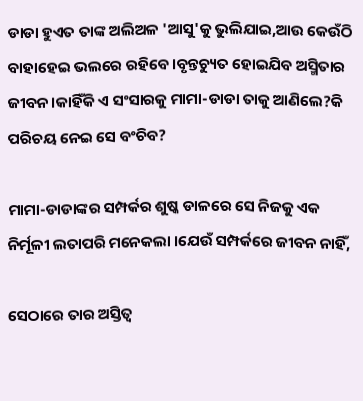ଡାଡା ହୁଏତ ତାଙ୍କ ଅଲିଅଳ 'ଆସୁ'କୁ ଭୁଲିଯାଇ,ଆଉ କେଉଁଠି ବାହାହେଇ ଭଲରେ ରହିବେ।ବୃନ୍ତଚ୍ୟୁତ ହୋଇଯିବ ଅସ୍ମିତାର ଜୀବନ।କାହିଁକି ଏ ସଂସାରକୁ ମାମା-ଡାଡା ତାକୁ ଆଣିଲେ?କି ପରିଚୟ ନେଇ ସେ ବଂଚିବ?

ମାମା-ଡାଡାଙ୍କର ସମ୍ପର୍କର ଶୁଷ୍କ ଡାଳରେ ସେ ନିଜକୁ ଏକ ନିର୍ମୂଳୀ ଲତାପରି ମନେକଲା ।ଯେଉଁ ସମ୍ପର୍କରେ ଜୀବନ ନାହିଁ,

ସେଠାରେ ତାର ଅସ୍ତିତ୍ଵ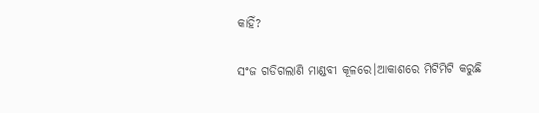କାହିଁ?

ସଂଜ ଗଡିଗଲାଣି ମାଣ୍ଡବୀ କୂଳରେ।ଆକାଶରେ ମିଟିମିଟି କରୁଛି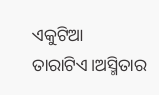ଏକୁଟିଆ ତାରାଟିଏ।ଅସ୍ମିତାର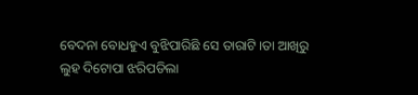ବେଦନା ବୋଧହୁଏ ବୁଝିପାରିଛି ସେ ତାରାଟି।ତା ଆଖିରୁ ଲୁହ ଦିଟୋପା ଝରିପଡିଲା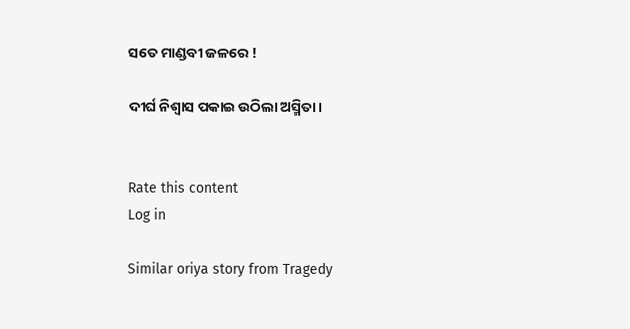ସତେ ମାଣ୍ଡବୀ ଜଳରେ !

ଦୀର୍ଘ ନିଶ୍ୱାସ ପକାଇ ଉଠିଲା ଅସ୍ମିତା।


Rate this content
Log in

Similar oriya story from Tragedy